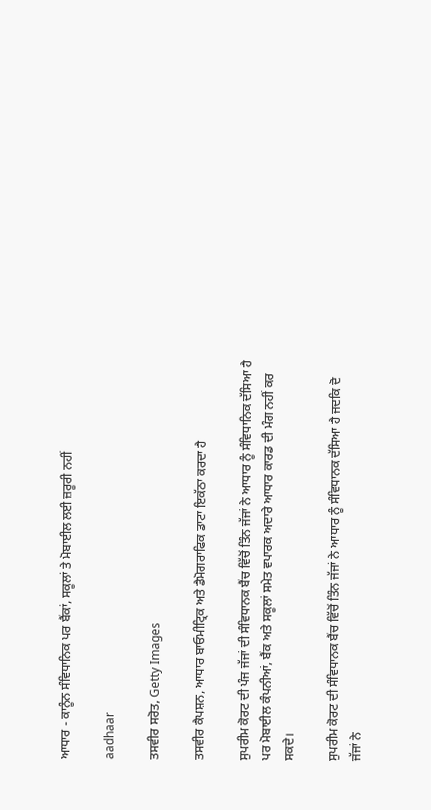ਆਧਾਰ - ਕਾਨੂੰਨ ਸੰਵਿਧਾਨਿਕ ਪਰ ਬੈਂਕਾਂ, ਸਕੂਲਾਂ ਤੇ ਮੋਬਾਈਲ ਲਈ ਜ਼ਰੂਰੀ ਨਹੀਂ

aadhaar

ਤਸਵੀਰ ਸਰੋਤ, Getty Images

ਤਸਵੀਰ ਕੈਪਸ਼ਨ, ਆਧਾਰ ਬਾਓਮੀਟ੍ਰਿਕ ਅਤੇ ਡੈਮੋਗਰਾਫਿਕ ਡਾਟਾ ਇਕੱਠਾ ਕਰਦਾ ਹੈ

ਸੁਪਰੀਮ ਕੋਰਟ ਦੀ ਪੰਜ ਜੱਜਾਂ ਦੀ ਸੰਵਿਧਾਨਕ ਬੈਂਚ ਵਿੱਚੋਂ ਤਿੰਨ ਜੱਜਾਂ ਨੇ ਆਧਾਰ ਨੂੰ ਸੰਵਿਧਾਨਿਕ ਦੱਸਿਆ ਹੈ ਪਰ ਮੋਬਾਈਲ ਕੰਪਨੀਆਂ, ਬੈਂਕ ਅਤੇ ਸਕੂਲਾਂ ਸਮੇਤ ਵਪਾਰਕ ਅਦਾਰੇ ਆਧਾਰ ਕਾਰਡ ਦੀ ਮੰਗ ਨਹੀਂ ਕਰ ਸਕਦੇ।

ਸੁਪਰੀਮ ਕੋਰਟ ਦੀ ਸੰਵਿਧਾਨਕ ਬੈਂਚ ਵਿੱਚੋਂ ਤਿੰਨ ਜੱਜਾਂ ਨੇ ਆਧਾਰ ਨੂੰ ਸੰਵਿਧਾਨਕ ਦੱਸਿਆ ਹੈ ਜਦਕਿ ਦੋ ਜੱਜਾਂ ਨੇ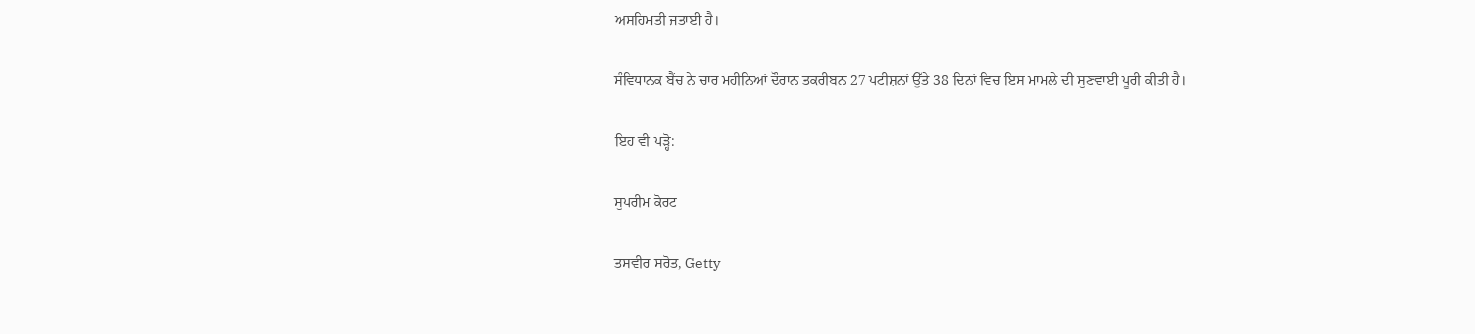ਅਸਹਿਮਤੀ ਜਤਾਈ ਹੈ।

ਸੰਵਿਧਾਨਕ ਬੈਂਚ ਨੇ ਚਾਰ ਮਹੀਨਿਆਂ ਦੌਰਾਨ ਤਕਰੀਬਨ 27 ਪਟੀਸ਼ਨਾਂ ਉੱਤੇ 38 ਦਿਨਾਂ ਵਿਚ ਇਸ ਮਾਮਲੇ ਦੀ ਸੁਣਵਾਈ ਪੂਰੀ ਕੀਤੀ ਹੈ।

ਇਹ ਵੀ ਪੜ੍ਹੋ:

ਸੁਪਰੀਮ ਕੋਰਟ

ਤਸਵੀਰ ਸਰੋਤ, Getty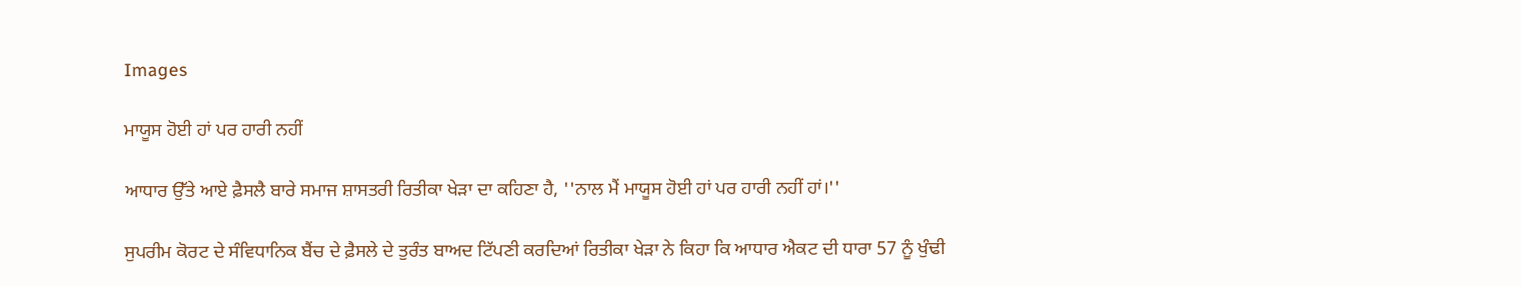Images

ਮਾਯੂਸ ਹੋਈ ਹਾਂ ਪਰ ਹਾਰੀ ਨਹੀਂ

ਆਧਾਰ ਉੱਤੇ ਆਏ ਫ਼ੈਸਲੈ ਬਾਰੇ ਸਮਾਜ ਸ਼ਾਸਤਰੀ ਰਿਤੀਕਾ ਖੇੜਾ ਦਾ ਕਹਿਣਾ ਹੈ, ''ਨਾਲ ਮੈਂ ਮਾਯੂਸ ਹੋਈ ਹਾਂ ਪਰ ਹਾਰੀ ਨਹੀਂ ਹਾਂ।''

ਸੁਪਰੀਮ ਕੋਰਟ ਦੇ ਸੰਵਿਧਾਨਿਕ ਬੈਂਚ ਦੇ ਫ਼ੈਸਲੇ ਦੇ ਤੁਰੰਤ ਬਾਅਦ ਟਿੱਪਣੀ ਕਰਦਿਆਂ ਰਿਤੀਕਾ ਖੇੜਾ ਨੇ ਕਿਹਾ ਕਿ ਆਧਾਰ ਐਕਟ ਦੀ ਧਾਰਾ 57 ਨੂੰ ਖੁੰਢੀ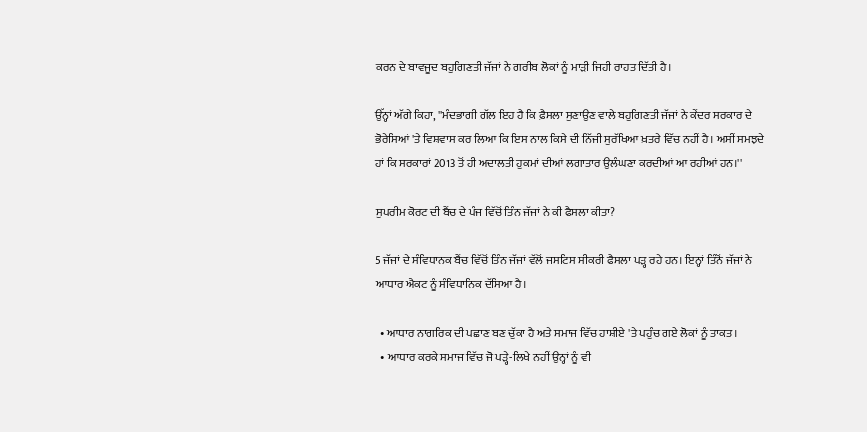ਕਰਨ ਦੇ ਬਾਵਜੂਦ ਬਹੁਗਿਣਤੀ ਜੱਜਾਂ ਨੇ ਗਰੀਬ ਲੋਕਾਂ ਨੂੰ ਮਾੜੀ ਜਿਹੀ ਰਾਹਤ ਦਿੱਤੀ ਹੈ।

ਉੱਨ੍ਹਾਂ ਅੱਗੇ ਕਿਹਾ, ''ਮੰਦਭਾਗੀ ਗੱਲ ਇਹ ਹੈ ਕਿ ਫ਼ੈਸਲਾ ਸੁਣਾਉਣ ਵਾਲੇ ਬਹੁਗਿਣਤੀ ਜੱਜਾਂ ਨੇ ਕੇਂਦਰ ਸਰਕਾਰ ਦੇ ਭੋਰੇਸਿਆਂ 'ਤੇ ਵਿਸ਼ਵਾਸ ਕਰ ਲਿਆ ਕਿ ਇਸ ਨਾਲ ਕਿਸੇ ਦੀ ਨਿੱਜੀ ਸੁਰੱਖਿਆ ਖ਼ਤਰੇ ਵਿੱਚ ਨਹੀਂ ਹੈ। ਅਸੀਂ ਸਮਝਦੇ ਹਾਂ ਕਿ ਸਰਕਾਰਾਂ 2013 ਤੋਂ ਹੀ ਅਦਾਲਤੀ ਹੁਕਮਾਂ ਦੀਆਂ ਲਗਾਤਾਰ ਉਲੰਘਣਾ ਕਰਦੀਆਂ ਆ ਰਹੀਆਂ ਹਨ।''

ਸੁਪਰੀਮ ਕੋਰਟ ਦੀ ਬੈਂਚ ਦੇ ਪੰਜ ਵਿੱਚੋਂ ਤਿੰਨ ਜੱਜਾਂ ਨੇ ਕੀ ਫੈਸਲਾ ਕੀਤਾ?

5 ਜੱਜਾਂ ਦੇ ਸੰਵਿਧਾਨਕ ਬੈਂਚ ਵਿੱਚੋਂ ਤਿੰਨ ਜੱਜਾਂ ਵੱਲੋਂ ਜਸਟਿਸ ਸੀਕਰੀ ਫੈਸਲਾ ਪੜ੍ਹ ਰਹੇ ਹਨ। ਇਨ੍ਹਾਂ ਤਿੰਨੋਂ ਜੱਜਾਂ ਨੇ ਆਧਾਰ ਐਕਟ ਨੂੰ ਸੰਵਿਧਾਨਿਕ ਦੱਸਿਆ ਹੈ।

  • ਆਧਾਰ ਨਾਗਰਿਕ ਦੀ ਪਛਾਣ ਬਣ ਚੁੱਕਾ ਹੈ ਅਤੇ ਸਮਾਜ ਵਿੱਚ ਹਾਸ਼ੀਏ 'ਤੇ ਪਹੁੰਚ ਗਏ ਲੋਕਾਂ ਨੂੰ ਤਾਕਤ।
  • ਆਧਾਰ ਕਰਕੇ ਸਮਾਜ ਵਿੱਚ ਜੋ ਪੜ੍ਹੇ-ਲਿਖੇ ਨਹੀਂ ਉਨ੍ਹਾਂ ਨੂੰ ਵੀ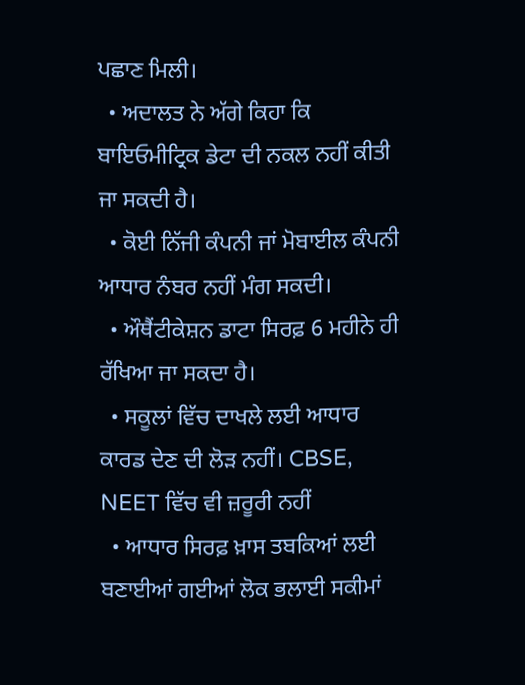ਪਛਾਣ ਮਿਲੀ।
  • ਅਦਾਲਤ ਨੇ ਅੱਗੇ ਕਿਹਾ ਕਿ ਬਾਇਓਮੀਟ੍ਰਿਕ ਡੇਟਾ ਦੀ ਨਕਲ ਨਹੀਂ ਕੀਤੀ ਜਾ ਸਕਦੀ ਹੈ।
  • ਕੋਈ ਨਿੱਜੀ ਕੰਪਨੀ ਜਾਂ ਮੋਬਾਈਲ ਕੰਪਨੀ ਆਧਾਰ ਨੰਬਰ ਨਹੀਂ ਮੰਗ ਸਕਦੀ।
  • ਔਥੈਂਟੀਕੇਸ਼ਨ ਡਾਟਾ ਸਿਰਫ਼ 6 ਮਹੀਨੇ ਹੀ ਰੱਖਿਆ ਜਾ ਸਕਦਾ ਹੈ।
  • ਸਕੂਲਾਂ ਵਿੱਚ ਦਾਖਲੇ ਲਈ ਆਧਾਰ ਕਾਰਡ ਦੇਣ ਦੀ ਲੋੜ ਨਹੀਂ। CBSE, NEET ਵਿੱਚ ਵੀ ਜ਼ਰੂਰੀ ਨਹੀਂ
  • ਆਧਾਰ ਸਿਰਫ਼ ਖ਼ਾਸ ਤਬਕਿਆਂ ਲਈ ਬਣਾਈਆਂ ਗਈਆਂ ਲੋਕ ਭਲਾਈ ਸਕੀਮਾਂ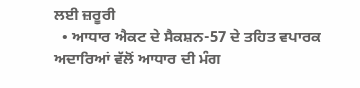ਲਈ ਜ਼ਰੂਰੀ
  • ਆਧਾਰ ਐਕਟ ਦੇ ਸੈਕਸ਼ਨ-57 ਦੇ ਤਹਿਤ ਵਪਾਰਕ ਅਦਾਰਿਆਂ ਵੱਲੋਂ ਆਧਾਰ ਦੀ ਮੰਗ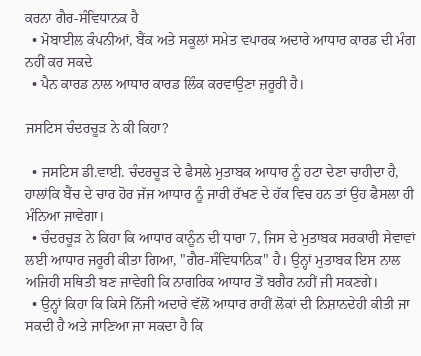ਕਰਨਾ ਗੈਰ-ਸੰਵਿਧਾਨਕ ਹੈ
  • ਮੋਬਾਈਲ ਕੰਪਨੀਆਂ, ਬੈਂਕ ਅਤੇ ਸਕੂਲਾਂ ਸਮੇਤ ਵਪਾਰਕ ਅਦਾਰੇ ਆਧਾਰ ਕਾਰਡ ਦੀ ਮੰਗ ਨਹੀਂ ਕਰ ਸਕਦੇ
  • ਪੈਨ ਕਾਰਡ ਨਾਲ ਆਧਾਰ ਕਾਰਡ ਲਿੰਕ ਕਰਵਾਉਣਾ ਜ਼ਰੂਰੀ ਹੈ।

ਜਸਟਿਸ ਚੰਦਰਚੂੜ ਨੇ ਕੀ ਕਿਹਾ?

  • ਜਸਟਿਸ ਡੀ.ਵਾਈ. ਚੰਦਰਚੂੜ ਦੇ ਫੈਸਲੇ ਮੁਤਾਬਕ ਆਧਾਰ ਨੂੰ ਹਟਾ ਦੇਣਾ ਚਾਹੀਦਾ ਹੈ, ਹਾਲਾਂਕਿ ਬੈਂਚ ਦੇ ਚਾਰ ਹੋਰ ਜੱਜ ਆਧਾਰ ਨੂੰ ਜਾਰੀ ਰੱਖਣ ਦੇ ਹੱਕ ਵਿਚ ਹਨ ਤਾਂ ਉਹ ਫੈਸਲਾ ਹੀ ਮੰਨਿਆ ਜਾਵੇਗਾ।
  • ਚੰਦਰਚੂੜ ਨੇ ਕਿਹਾ ਕਿ ਆਧਾਰ ਕਾਨੂੰਨ ਦੀ ਧਾਰਾ 7, ਜਿਸ ਦੇ ਮੁਤਾਬਕ ਸਰਕਾਰੀ ਸੇਵਾਵਾਂ ਲਈ ਆਧਾਰ ਜਰੂਰੀ ਕੀਤਾ ਗਿਆ, "ਗੈਰ-ਸੰਵਿਧਾਨਿਕ" ਹੈ। ਉਨ੍ਹਾਂ ਮੁਤਾਬਕ ਇਸ ਨਾਲ ਅਜਿਹੀ ਸਥਿਤੀ ਬਣ ਜਾਵੇਗੀ ਕਿ ਨਾਗਰਿਕ ਆਧਾਰ ਤੋਂ ਬਗੈਰ ਨਹੀਂ ਜੀ ਸਕਣਗੇ।
  • ਉਨ੍ਹਾਂ ਕਿਹਾ ਕਿ ਕਿਸੇ ਨਿੱਜੀ ਅਦਾਰੇ ਵੱਲੋਂ ਆਧਾਰ ਰਾਹੀਂ ਲੋਕਾਂ ਦੀ ਨਿਸ਼ਾਨਦੇਹੀ ਕੀਤੀ ਜਾ ਸਕਦੀ ਹੈ ਅਤੇ ਜਾਣਿਆ ਜਾ ਸਕਦਾ ਹੈ ਕਿ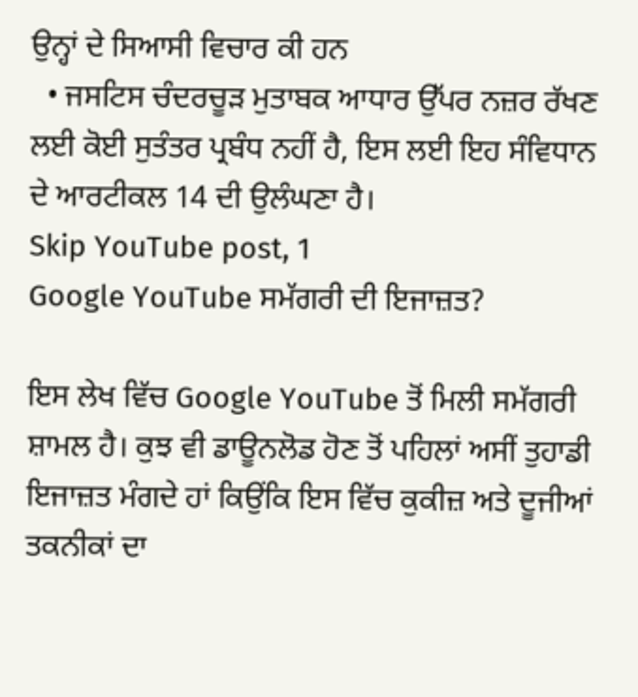ਉਨ੍ਹਾਂ ਦੇ ਸਿਆਸੀ ਵਿਚਾਰ ਕੀ ਹਨ
  • ਜਸਟਿਸ ਚੰਦਰਚੂੜ ਮੁਤਾਬਕ ਆਧਾਰ ਉੱਪਰ ਨਜ਼ਰ ਰੱਖਣ ਲਈ ਕੋਈ ਸੁਤੰਤਰ ਪ੍ਰਬੰਧ ਨਹੀਂ ਹੈ, ਇਸ ਲਈ ਇਹ ਸੰਵਿਧਾਨ ਦੇ ਆਰਟੀਕਲ 14 ਦੀ ਉਲੰਘਣਾ ਹੈ।
Skip YouTube post, 1
Google YouTube ਸਮੱਗਰੀ ਦੀ ਇਜਾਜ਼ਤ?

ਇਸ ਲੇਖ ਵਿੱਚ Google YouTube ਤੋਂ ਮਿਲੀ ਸਮੱਗਰੀ ਸ਼ਾਮਲ ਹੈ। ਕੁਝ ਵੀ ਡਾਊਨਲੋਡ ਹੋਣ ਤੋਂ ਪਹਿਲਾਂ ਅਸੀਂ ਤੁਹਾਡੀ ਇਜਾਜ਼ਤ ਮੰਗਦੇ ਹਾਂ ਕਿਉਂਕਿ ਇਸ ਵਿੱਚ ਕੁਕੀਜ਼ ਅਤੇ ਦੂਜੀਆਂ ਤਕਨੀਕਾਂ ਦਾ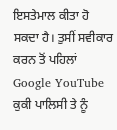ਇਸਤੇਮਾਲ ਕੀਤਾ ਹੋ ਸਕਦਾ ਹੈ। ਤੁਸੀਂ ਸਵੀਕਾਰ ਕਰਨ ਤੋਂ ਪਹਿਲਾਂ Google YouTube ਕੁਕੀ ਪਾਲਿਸੀ ਤੇ ਨੂੰ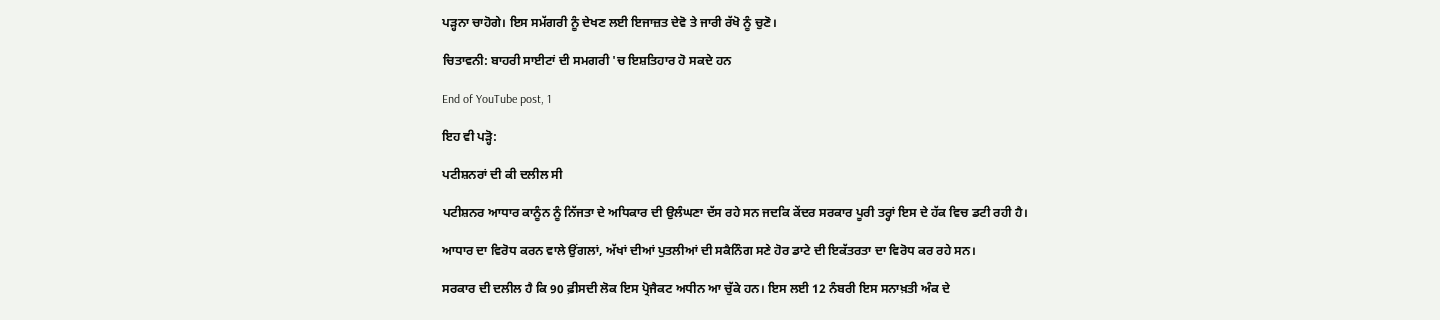ਪੜ੍ਹਨਾ ਚਾਹੋਗੇ। ਇਸ ਸਮੱਗਰੀ ਨੂੰ ਦੇਖਣ ਲਈ ਇਜਾਜ਼ਤ ਦੇਵੋ ਤੇ ਜਾਰੀ ਰੱਖੋ ਨੂੰ ਚੁਣੋ।

ਚਿਤਾਵਨੀ: ਬਾਹਰੀ ਸਾਈਟਾਂ ਦੀ ਸਮਗਰੀ 'ਚ ਇਸ਼ਤਿਹਾਰ ਹੋ ਸਕਦੇ ਹਨ

End of YouTube post, 1

ਇਹ ਵੀ ਪੜ੍ਹੋ:

ਪਟੀਸ਼ਨਰਾਂ ਦੀ ਕੀ ਦਲੀਲ ਸੀ

ਪਟੀਸ਼ਨਰ ਆਧਾਰ ਕਾਨੂੰਨ ਨੂੰ ਨਿੱਜਤਾ ਦੇ ਅਧਿਕਾਰ ਦੀ ਉਲੰਘਣਾ ਦੱਸ ਰਹੇ ਸਨ ਜਦਕਿ ਕੇਂਦਰ ਸਰਕਾਰ ਪੂਰੀ ਤਰ੍ਹਾਂ ਇਸ ਦੇ ਹੱਕ ਵਿਚ ਡਟੀ ਰਹੀ ਹੈ।

ਆਧਾਰ ਦਾ ਵਿਰੋਧ ਕਰਨ ਵਾਲੇ ਉਂਗਲਾਂ, ਅੱਖਾਂ ਦੀਆਂ ਪੁਤਲੀਆਂ ਦੀ ਸਕੈਨਿੰਗ ਸਣੇ ਹੋਰ ਡਾਟੇ ਦੀ ਇਕੱਤਰਤਾ ਦਾ ਵਿਰੋਧ ਕਰ ਰਹੇ ਸਨ।

ਸਰਕਾਰ ਦੀ ਦਲੀਲ ਹੈ ਕਿ 90 ਫ਼ੀਸਦੀ ਲੋਕ ਇਸ ਪ੍ਰੋਜੈਕਟ ਅਧੀਨ ਆ ਚੁੱਕੇ ਹਨ। ਇਸ ਲਈ 12 ਨੰਬਰੀ ਇਸ ਸਨਾਖ਼ਤੀ ਅੰਕ ਦੇ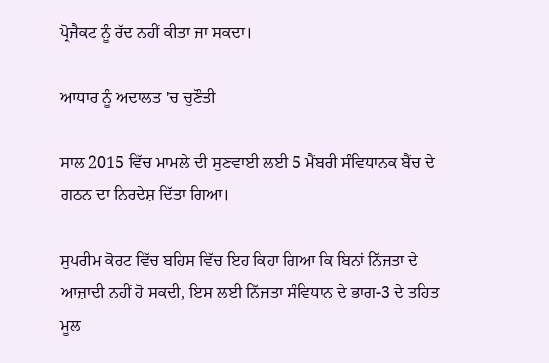ਪ੍ਰੋਜੈਕਟ ਨੂੰ ਰੱਦ ਨਹੀਂ ਕੀਤਾ ਜਾ ਸਕਦਾ।

ਆਧਾਰ ਨੂੰ ਅਦਾਲਤ 'ਚ ਚੁਣੌਤੀ

ਸਾਲ 2015 ਵਿੱਚ ਮਾਮਲੇ ਦੀ ਸੁਣਵਾਈ ਲਈ 5 ਮੈਂਬਰੀ ਸੰਵਿਧਾਨਕ ਬੈਂਚ ਦੇ ਗਠਨ ਦਾ ਨਿਰਦੇਸ਼ ਦਿੱਤਾ ਗਿਆ।

ਸੁਪਰੀਮ ਕੋਰਟ ਵਿੱਚ ਬਹਿਸ ਵਿੱਚ ਇਹ ਕਿਹਾ ਗਿਆ ਕਿ ਬਿਨਾਂ ਨਿੱਜਤਾ ਦੇ ਆਜ਼ਾਦੀ ਨਹੀਂ ਹੋ ਸਕਦੀ, ਇਸ ਲਈ ਨਿੱਜਤਾ ਸੰਵਿਧਾਨ ਦੇ ਭਾਗ-3 ਦੇ ਤਹਿਤ ਮੂਲ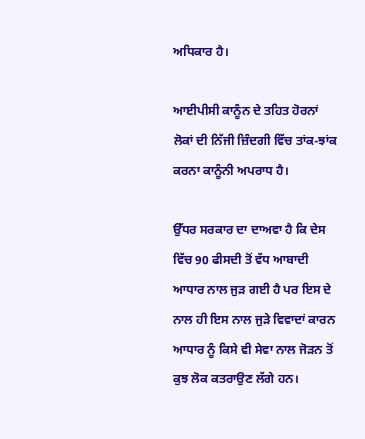ਅਧਿਕਾਰ ਹੈ।

ਆਈਪੀਸੀ ਕਾਨੂੰਨ ਦੇ ਤਹਿਤ ਹੋਰਨਾਂ ਲੋਕਾਂ ਦੀ ਨਿੱਜੀ ਜ਼ਿੰਦਗੀ ਵਿੱਚ ਤਾਂਕ-ਝਾਂਕ ਕਰਨਾ ਕਾਨੂੰਨੀ ਅਪਰਾਧ ਹੈ।

ਉੱਧਰ ਸਰਕਾਰ ਦਾ ਦਾਅਵਾ ਹੈ ਕਿ ਦੇਸ ਵਿੱਚ 90 ਫੀਸਦੀ ਤੋਂ ਵੱਧ ਆਬਾਦੀ ਆਧਾਰ ਨਾਲ ਜੁੜ ਗਈ ਹੈ ਪਰ ਇਸ ਦੇ ਨਾਲ ਹੀ ਇਸ ਨਾਲ ਜੁੜੇ ਵਿਵਾਦਾਂ ਕਾਰਨ ਆਧਾਰ ਨੂੰ ਕਿਸੇ ਵੀ ਸੇਵਾ ਨਾਲ ਜੋੜਨ ਤੋਂ ਕੁਝ ਲੋਕ ਕਤਰਾਉਣ ਲੱਗੇ ਹਨ।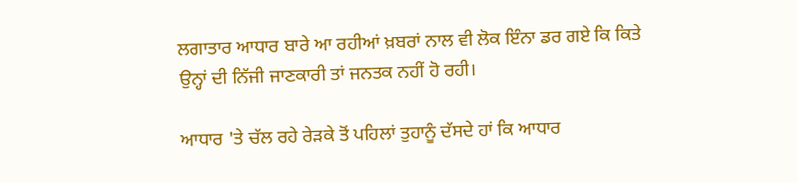ਲਗਾਤਾਰ ਆਧਾਰ ਬਾਰੇ ਆ ਰਹੀਆਂ ਖ਼ਬਰਾਂ ਨਾਲ ਵੀ ਲੋਕ ਇੰਨਾ ਡਰ ਗਏ ਕਿ ਕਿਤੇ ਉਨ੍ਹਾਂ ਦੀ ਨਿੱਜੀ ਜਾਣਕਾਰੀ ਤਾਂ ਜਨਤਕ ਨਹੀਂ ਹੋ ਰਹੀ।

ਆਧਾਰ 'ਤੇ ਚੱਲ ਰਹੇ ਰੇੜਕੇ ਤੋਂ ਪਹਿਲਾਂ ਤੁਹਾਨੂੰ ਦੱਸਦੇ ਹਾਂ ਕਿ ਆਧਾਰ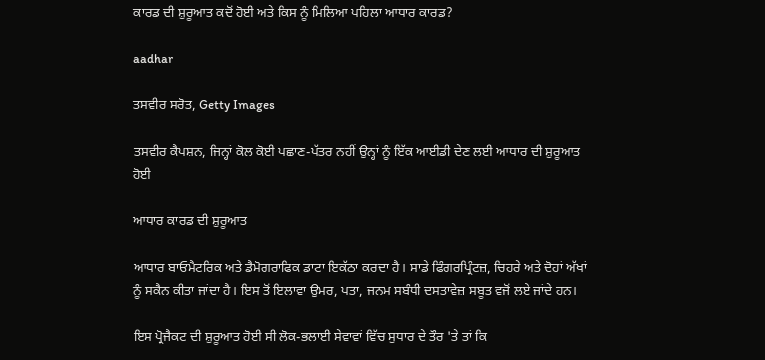ਕਾਰਡ ਦੀ ਸ਼ੁਰੂਆਤ ਕਦੋਂ ਹੋਈ ਅਤੇ ਕਿਸ ਨੂੰ ਮਿਲਿਆ ਪਹਿਲਾ ਆਧਾਰ ਕਾਰਡ?

aadhar

ਤਸਵੀਰ ਸਰੋਤ, Getty Images

ਤਸਵੀਰ ਕੈਪਸ਼ਨ, ਜਿਨ੍ਹਾਂ ਕੋਲ ਕੋਈ ਪਛਾਣ-ਪੱਤਰ ਨਹੀਂ ਉਨ੍ਹਾਂ ਨੂੰ ਇੱਕ ਆਈਡੀ ਦੇਣ ਲਈ ਆਧਾਰ ਦੀ ਸ਼ੁਰੂਆਤ ਹੋਈ

ਆਧਾਰ ਕਾਰਡ ਦੀ ਸ਼ੁਰੂਆਤ

ਆਧਾਰ ਬਾਓਮੈਟਰਿਕ ਅਤੇ ਡੈਮੋਗਰਾਫਿਕ ਡਾਟਾ ਇਕੱਠਾ ਕਰਦਾ ਹੈ। ਸਾਡੇ ਫਿੰਗਰਪ੍ਰਿੰਟਜ਼, ਚਿਹਰੇ ਅਤੇ ਦੋਹਾਂ ਅੱਖਾਂ ਨੂੰ ਸਕੈਨ ਕੀਤਾ ਜਾਂਦਾ ਹੈ। ਇਸ ਤੋਂ ਇਲਾਵਾ ਉਮਰ, ਪਤਾ, ਜਨਮ ਸਬੰਧੀ ਦਸਤਾਵੇਜ਼ ਸਬੂਤ ਵਜੋਂ ਲਏ ਜਾਂਦੇ ਹਨ।

ਇਸ ਪ੍ਰੋਜੈਕਟ ਦੀ ਸ਼ੁਰੂਆਤ ਹੋਈ ਸੀ ਲੋਕ-ਭਲਾਈ ਸੇਵਾਵਾਂ ਵਿੱਚ ਸੁਧਾਰ ਦੇ ਤੌਰ 'ਤੇ ਤਾਂ ਕਿ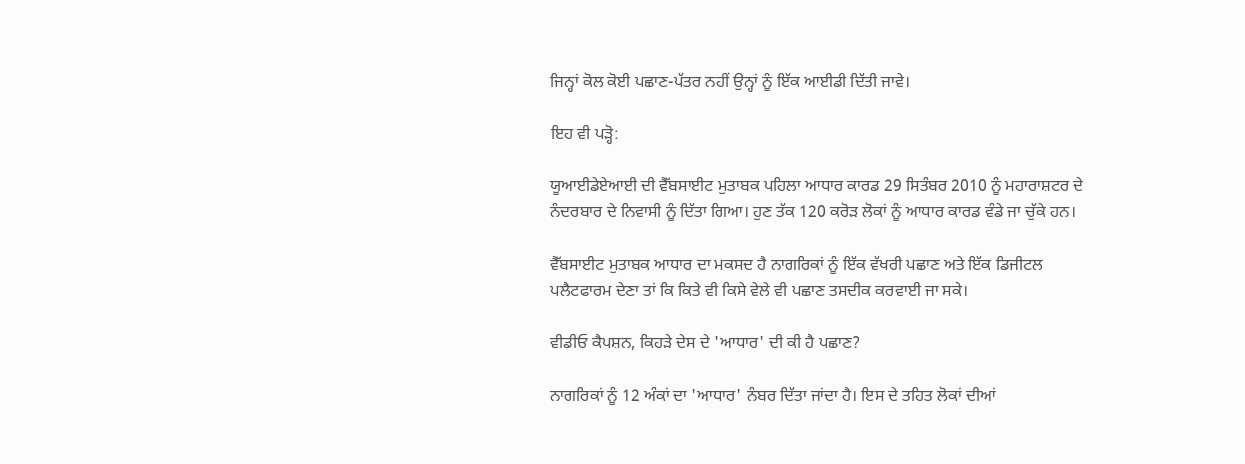ਜਿਨ੍ਹਾਂ ਕੋਲ ਕੋਈ ਪਛਾਣ-ਪੱਤਰ ਨਹੀਂ ਉਨ੍ਹਾਂ ਨੂੰ ਇੱਕ ਆਈਡੀ ਦਿੱਤੀ ਜਾਵੇ।

ਇਹ ਵੀ ਪੜ੍ਹੋ:

ਯੂਆਈਡੇਏਆਈ ਦੀ ਵੈੱਬਸਾਈਟ ਮੁਤਾਬਕ ਪਹਿਲਾ ਆਧਾਰ ਕਾਰਡ 29 ਸਿਤੰਬਰ 2010 ਨੂੰ ਮਹਾਰਾਸ਼ਟਰ ਦੇ ਨੰਦਰਬਾਰ ਦੇ ਨਿਵਾਸੀ ਨੂੰ ਦਿੱਤਾ ਗਿਆ। ਹੁਣ ਤੱਕ 120 ਕਰੋੜ ਲੋਕਾਂ ਨੂੰ ਆਧਾਰ ਕਾਰਡ ਵੰਡੇ ਜਾ ਚੁੱਕੇ ਹਨ।

ਵੈੱਬਸਾਈਟ ਮੁਤਾਬਕ ਆਧਾਰ ਦਾ ਮਕਸਦ ਹੈ ਨਾਗਰਿਕਾਂ ਨੂੰ ਇੱਕ ਵੱਖਰੀ ਪਛਾਣ ਅਤੇ ਇੱਕ ਡਿਜੀਟਲ ਪਲੈਟਫਾਰਮ ਦੇਣਾ ਤਾਂ ਕਿ ਕਿਤੇ ਵੀ ਕਿਸੇ ਵੇਲੇ ਵੀ ਪਛਾਣ ਤਸਦੀਕ ਕਰਵਾਈ ਜਾ ਸਕੇ।

ਵੀਡੀਓ ਕੈਪਸ਼ਨ, ਕਿਹੜੇ ਦੇਸ ਦੇ 'ਆਧਾਰ' ਦੀ ਕੀ ਹੈ ਪਛਾਣ?

ਨਾਗਰਿਕਾਂ ਨੂੰ 12 ਅੰਕਾਂ ਦਾ 'ਆਧਾਰ' ਨੰਬਰ ਦਿੱਤਾ ਜਾਂਦਾ ਹੈ। ਇਸ ਦੇ ਤਹਿਤ ਲੋਕਾਂ ਦੀਆਂ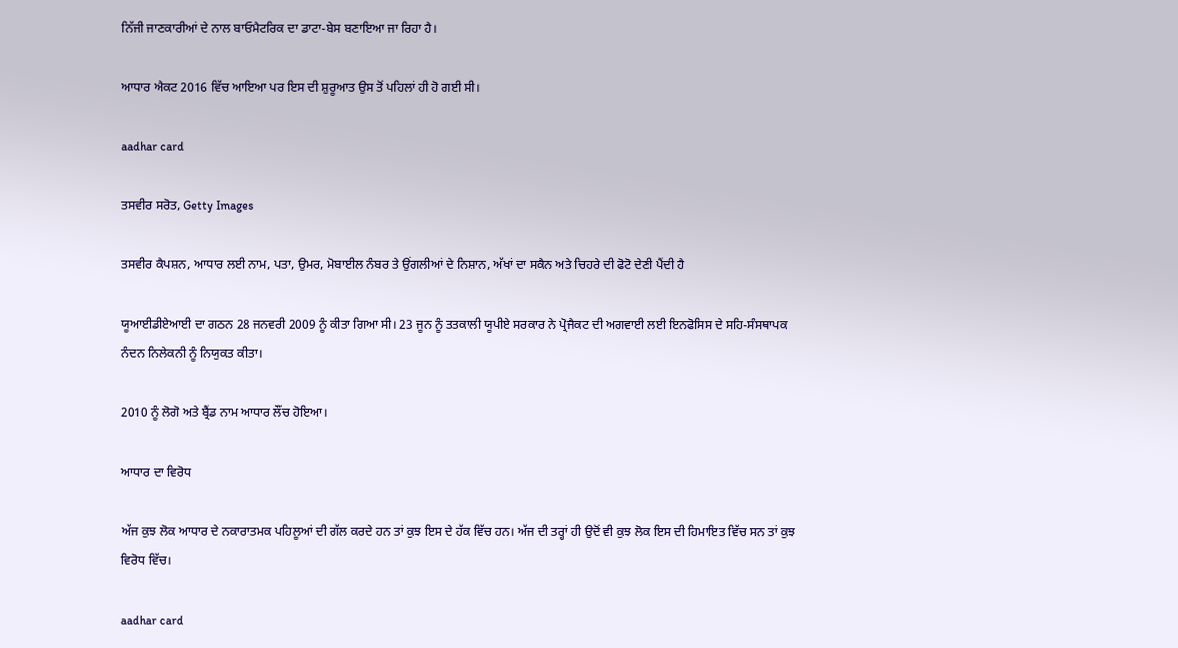ਨਿੱਜੀ ਜਾਣਕਾਰੀਆਂ ਦੇ ਨਾਲ ਬਾਓਮੈਟਰਿਕ ਦਾ ਡਾਟਾ-ਬੇਸ ਬਣਾਇਆ ਜਾ ਰਿਹਾ ਹੈ।

ਆਧਾਰ ਐਕਟ 2016 ਵਿੱਚ ਆਇਆ ਪਰ ਇਸ ਦੀ ਸ਼ੁਰੂਆਤ ਉਸ ਤੋਂ ਪਹਿਲਾਂ ਹੀ ਹੋ ਗਈ ਸੀ।

aadhar card

ਤਸਵੀਰ ਸਰੋਤ, Getty Images

ਤਸਵੀਰ ਕੈਪਸ਼ਨ, ਆਧਾਰ ਲਈ ਨਾਮ, ਪਤਾ, ਉਮਰ, ਮੋਬਾਈਲ ਨੰਬਰ ਤੇ ਉਂਗਲੀਆਂ ਦੇ ਨਿਸ਼ਾਨ, ਅੱਖਾਂ ਦਾ ਸਕੈਨ ਅਤੇ ਚਿਹਰੇ ਦੀ ਫੋਟੋ ਦੇਣੀ ਪੈਂਦੀ ਹੈ

ਯੂਆਈਡੀਏਆਈ ਦਾ ਗਠਨ 28 ਜਨਵਰੀ 2009 ਨੂੰ ਕੀਤਾ ਗਿਆ ਸੀ। 23 ਜੂਨ ਨੂੰ ਤਤਕਾਲੀ ਯੂਪੀਏ ਸਰਕਾਰ ਨੇ ਪ੍ਰੋਜੈਕਟ ਦੀ ਅਗਵਾਈ ਲਈ ਇਨਫੋਸਿਸ ਦੇ ਸਹਿ-ਸੰਸਥਾਪਕ ਨੰਦਨ ਨਿਲੇਕਨੀ ਨੂੰ ਨਿਯੁਕਤ ਕੀਤਾ।

2010 ਨੂੰ ਲੋਗੋ ਅਤੇ ਬ੍ਰੈਂਡ ਨਾਮ ਆਧਾਰ ਲੌਂਚ ਹੋਇਆ।

ਆਧਾਰ ਦਾ ਵਿਰੋਧ

ਅੱਜ ਕੁਝ ਲੋਕ ਆਧਾਰ ਦੇ ਨਕਾਰਾਤਮਕ ਪਹਿਲੂਆਂ ਦੀ ਗੱਲ ਕਰਦੇ ਹਨ ਤਾਂ ਕੁਝ ਇਸ ਦੇ ਹੱਕ ਵਿੱਚ ਹਨ। ਅੱਜ ਦੀ ਤਰ੍ਹਾਂ ਹੀ ਉਦੋਂ ਵੀ ਕੁਝ ਲੋਕ ਇਸ ਦੀ ਹਿਮਾਇਤ ਵਿੱਚ ਸਨ ਤਾਂ ਕੁਝ ਵਿਰੋਧ ਵਿੱਚ।

aadhar card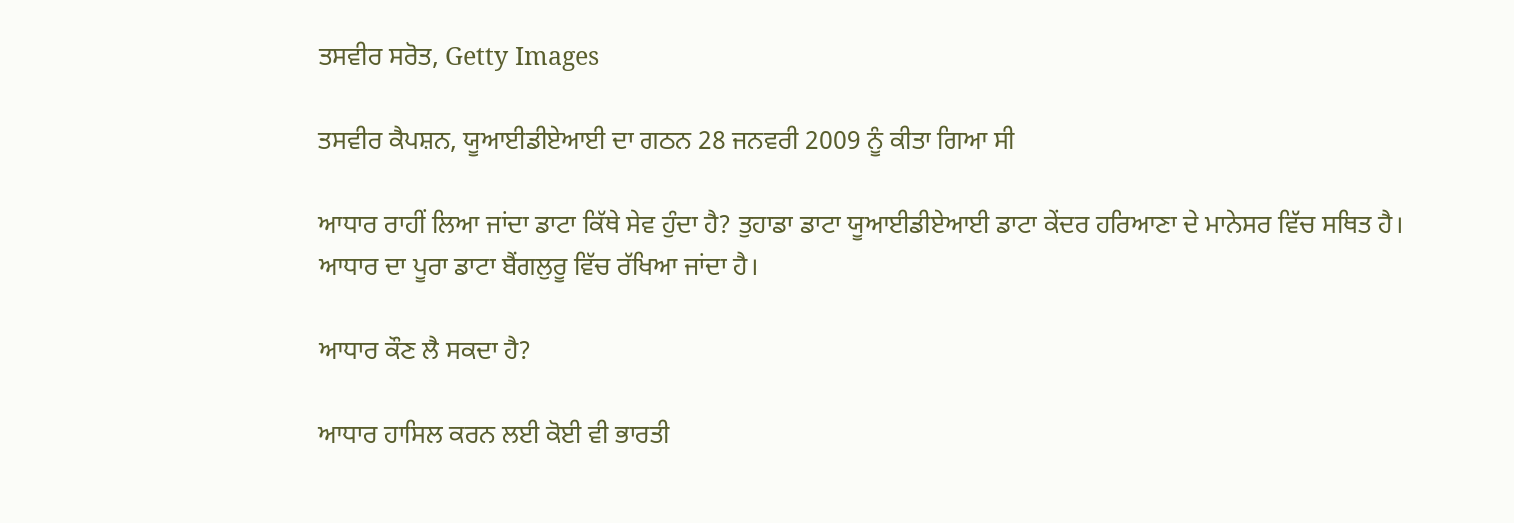ਤਸਵੀਰ ਸਰੋਤ, Getty Images

ਤਸਵੀਰ ਕੈਪਸ਼ਨ, ਯੂਆਈਡੀਏਆਈ ਦਾ ਗਠਨ 28 ਜਨਵਰੀ 2009 ਨੂੰ ਕੀਤਾ ਗਿਆ ਸੀ

ਆਧਾਰ ਰਾਹੀਂ ਲਿਆ ਜਾਂਦਾ ਡਾਟਾ ਕਿੱਥੇ ਸੇਵ ਹੁੰਦਾ ਹੈ? ਤੁਹਾਡਾ ਡਾਟਾ ਯੂਆਈਡੀਏਆਈ ਡਾਟਾ ਕੇਂਦਰ ਹਰਿਆਣਾ ਦੇ ਮਾਨੇਸਰ ਵਿੱਚ ਸਥਿਤ ਹੈ। ਆਧਾਰ ਦਾ ਪੂਰਾ ਡਾਟਾ ਬੈਂਗਲੁਰੂ ਵਿੱਚ ਰੱਖਿਆ ਜਾਂਦਾ ਹੈ।

ਆਧਾਰ ਕੌਣ ਲੈ ਸਕਦਾ ਹੈ?

ਆਧਾਰ ਹਾਸਿਲ ਕਰਨ ਲਈ ਕੋਈ ਵੀ ਭਾਰਤੀ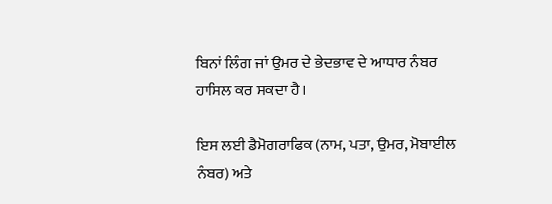ਬਿਨਾਂ ਲਿੰਗ ਜਾਂ ਉਮਰ ਦੇ ਭੇਦਭਾਵ ਦੇ ਆਧਾਰ ਨੰਬਰ ਹਾਸਿਲ ਕਰ ਸਕਦਾ ਹੈ।

ਇਸ ਲਈ ਡੈਮੋਗਰਾਫਿਕ (ਨਾਮ, ਪਤਾ, ਉਮਰ, ਮੋਬਾਈਲ ਨੰਬਰ) ਅਤੇ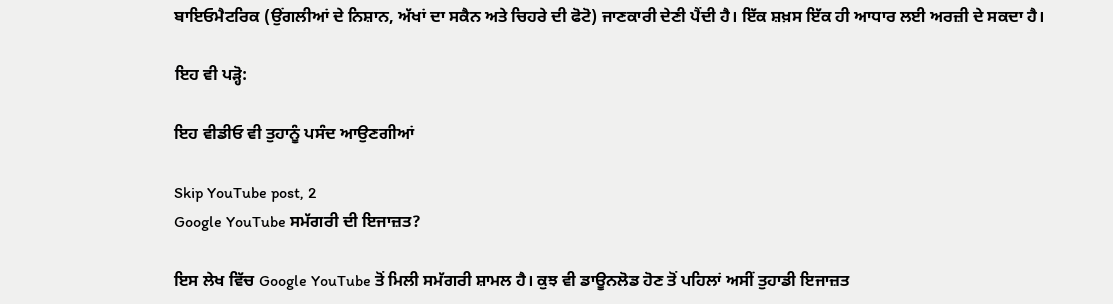ਬਾਇਓਮੈਟਰਿਕ (ਉਂਗਲੀਆਂ ਦੇ ਨਿਸ਼ਾਨ, ਅੱਖਾਂ ਦਾ ਸਕੈਨ ਅਤੇ ਚਿਹਰੇ ਦੀ ਫੋਟੋ) ਜਾਣਕਾਰੀ ਦੇਣੀ ਪੈਂਦੀ ਹੈ। ਇੱਕ ਸ਼ਖ਼ਸ ਇੱਕ ਹੀ ਆਧਾਰ ਲਈ ਅਰਜ਼ੀ ਦੇ ਸਕਦਾ ਹੈ।

ਇਹ ਵੀ ਪੜ੍ਹੋ:

ਇਹ ਵੀਡੀਓ ਵੀ ਤੁਹਾਨੂੰ ਪਸੰਦ ਆਉਣਗੀਆਂ

Skip YouTube post, 2
Google YouTube ਸਮੱਗਰੀ ਦੀ ਇਜਾਜ਼ਤ?

ਇਸ ਲੇਖ ਵਿੱਚ Google YouTube ਤੋਂ ਮਿਲੀ ਸਮੱਗਰੀ ਸ਼ਾਮਲ ਹੈ। ਕੁਝ ਵੀ ਡਾਊਨਲੋਡ ਹੋਣ ਤੋਂ ਪਹਿਲਾਂ ਅਸੀਂ ਤੁਹਾਡੀ ਇਜਾਜ਼ਤ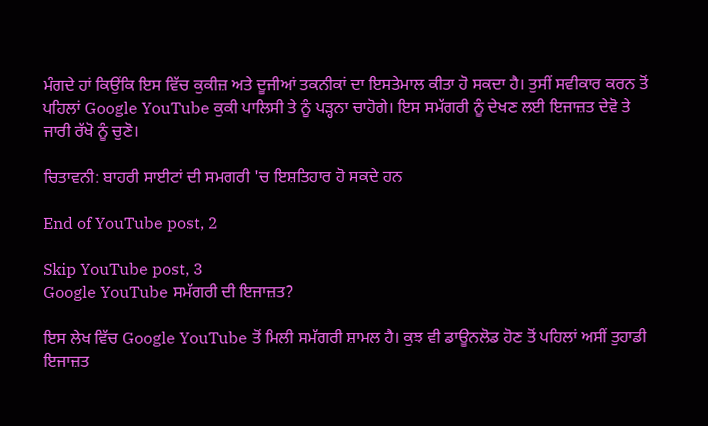ਮੰਗਦੇ ਹਾਂ ਕਿਉਂਕਿ ਇਸ ਵਿੱਚ ਕੁਕੀਜ਼ ਅਤੇ ਦੂਜੀਆਂ ਤਕਨੀਕਾਂ ਦਾ ਇਸਤੇਮਾਲ ਕੀਤਾ ਹੋ ਸਕਦਾ ਹੈ। ਤੁਸੀਂ ਸਵੀਕਾਰ ਕਰਨ ਤੋਂ ਪਹਿਲਾਂ Google YouTube ਕੁਕੀ ਪਾਲਿਸੀ ਤੇ ਨੂੰ ਪੜ੍ਹਨਾ ਚਾਹੋਗੇ। ਇਸ ਸਮੱਗਰੀ ਨੂੰ ਦੇਖਣ ਲਈ ਇਜਾਜ਼ਤ ਦੇਵੋ ਤੇ ਜਾਰੀ ਰੱਖੋ ਨੂੰ ਚੁਣੋ।

ਚਿਤਾਵਨੀ: ਬਾਹਰੀ ਸਾਈਟਾਂ ਦੀ ਸਮਗਰੀ 'ਚ ਇਸ਼ਤਿਹਾਰ ਹੋ ਸਕਦੇ ਹਨ

End of YouTube post, 2

Skip YouTube post, 3
Google YouTube ਸਮੱਗਰੀ ਦੀ ਇਜਾਜ਼ਤ?

ਇਸ ਲੇਖ ਵਿੱਚ Google YouTube ਤੋਂ ਮਿਲੀ ਸਮੱਗਰੀ ਸ਼ਾਮਲ ਹੈ। ਕੁਝ ਵੀ ਡਾਊਨਲੋਡ ਹੋਣ ਤੋਂ ਪਹਿਲਾਂ ਅਸੀਂ ਤੁਹਾਡੀ ਇਜਾਜ਼ਤ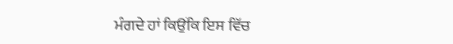ਮੰਗਦੇ ਹਾਂ ਕਿਉਂਕਿ ਇਸ ਵਿੱਚ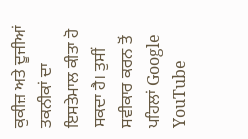ਕੁਕੀਜ਼ ਅਤੇ ਦੂਜੀਆਂ ਤਕਨੀਕਾਂ ਦਾ ਇਸਤੇਮਾਲ ਕੀਤਾ ਹੋ ਸਕਦਾ ਹੈ। ਤੁਸੀਂ ਸਵੀਕਾਰ ਕਰਨ ਤੋਂ ਪਹਿਲਾਂ Google YouTube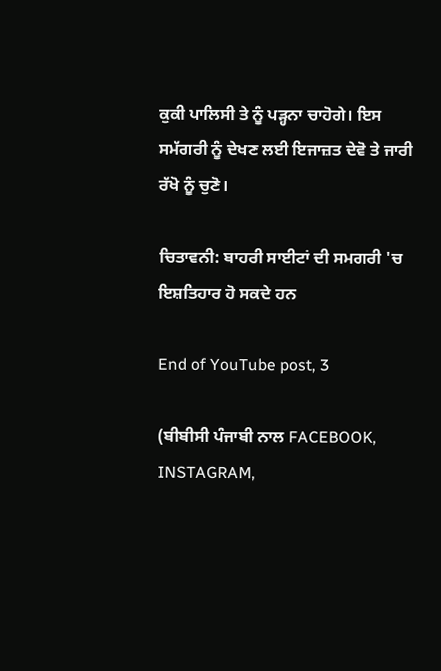ਕੁਕੀ ਪਾਲਿਸੀ ਤੇ ਨੂੰ ਪੜ੍ਹਨਾ ਚਾਹੋਗੇ। ਇਸ ਸਮੱਗਰੀ ਨੂੰ ਦੇਖਣ ਲਈ ਇਜਾਜ਼ਤ ਦੇਵੋ ਤੇ ਜਾਰੀ ਰੱਖੋ ਨੂੰ ਚੁਣੋ।

ਚਿਤਾਵਨੀ: ਬਾਹਰੀ ਸਾਈਟਾਂ ਦੀ ਸਮਗਰੀ 'ਚ ਇਸ਼ਤਿਹਾਰ ਹੋ ਸਕਦੇ ਹਨ

End of YouTube post, 3

(ਬੀਬੀਸੀ ਪੰਜਾਬੀ ਨਾਲ FACEBOOK, INSTAGRAM,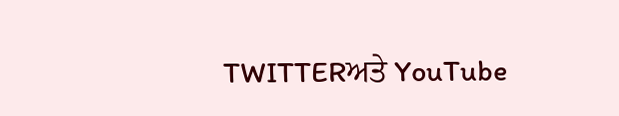TWITTERਅਤੇ YouTube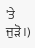'ਤੇ ਜੁੜੋ।)